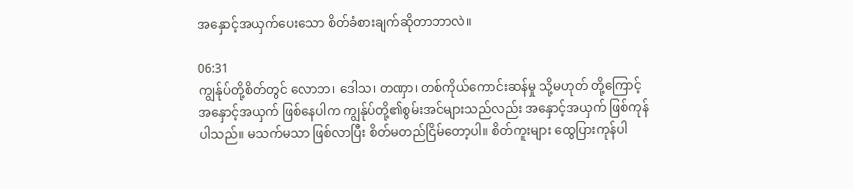အနှောင့်အယှက်ပေးသော စိတ်ခံစားချက်ဆိုတာဘာလဲ။

06:31
ကျွန်ုပ်တို့စိတ်တွင် လောဘ၊ ဒေါသ၊ တဏှာ၊ တစ်ကိုယ်ကောင်းဆန်မှု သို့မဟုတ် တို့ကြောင့် အနှောင့်အယှက် ဖြစ်နေပါက ကျွန်ုပ်တို့၏စွမ်းအင်များသည်လည်း အနှောင့်အယှက် ဖြစ်ကုန်ပါသည်။ မသက်မသာ ဖြစ်လာပြီး စိတ်မတည်ငြိမ်တော့ပါ။ စိတ်ကူးများ ထွေပြားကုန်ပါ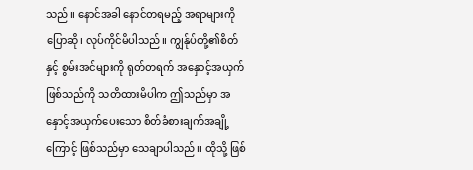သည်။ နောင်အခါ နောင်တရမည့် အရာများကို ပြောဆို၊ လုပ်ကိုင်မိပါသည်။ ကျွန်ုပ်တို့၏စိတ်နှင့် စွမ်းအင်များကို ရုတ်တရက် အနှောင့်အယှက် ဖြစ်သည်ကို သတိထားမိပါက ဤသည်မှာ အနှောင့်အယှက်ပေးသော စိတ်ခံစားချက်အချို့ကြောင့် ဖြစ်သည်မှာ သေချာပါသည်။ ထိုသို့ ဖြစ်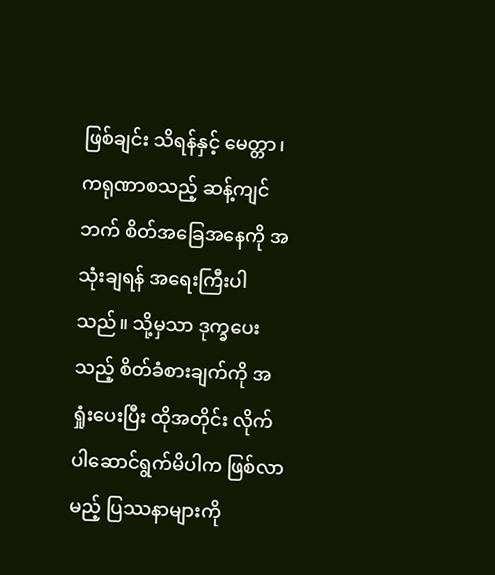ဖြစ်ချင်း သိရန်နှင့် မေတ္တာ၊ ကရုဏာစသည့် ဆန့်ကျင်ဘက် စိတ်အခြေအနေကို အသုံးချရန် အရေးကြီးပါသည်။ သို့မှသာ ဒုက္ခပေးသည့် စိတ်ခံစားချက်ကို အရှုံးပေးပြီး ထိုအတိုင်း လိုက်ပါဆောင်ရွက်မိပါက ဖြစ်လာမည့် ပြဿနာများကို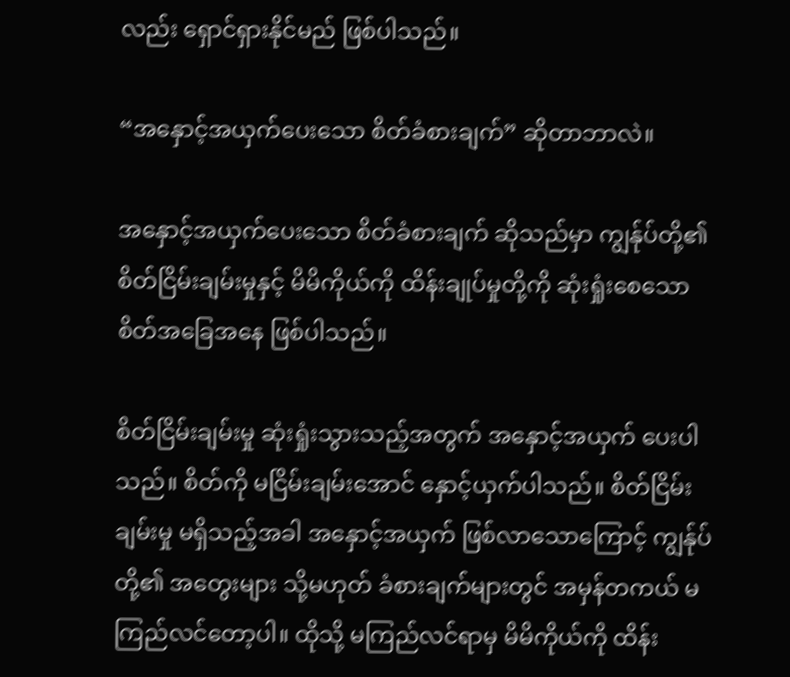လည်း ရှောင်ရှားနိုင်မည် ဖြစ်ပါသည်။

“အနှောင့်အယှက်ပေးသော စိတ်ခံစားချက်” ဆိုတာဘာလဲ။

အနှောင့်အယှက်ပေးသော စိတ်ခံစားချက် ဆိုသည်မှာ ကျွန်ုပ်တို့၏ စိတ်ငြိမ်းချမ်းမှုနှင့် မိမိကိုယ်ကို ထိန်းချုပ်မှုတို့ကို ဆုံးရှုံးစေသော စိတ်အခြေအနေ ဖြစ်ပါသည်။

စိတ်ငြိမ်းချမ်းမှု ဆုံးရှုံးသွားသည့်အတွက် အနှောင့်အယှက် ပေးပါသည်။ စိတ်ကို မငြိမ်းချမ်းအောင် နှောင့်ယှက်ပါသည်။ စိတ်ငြိမ်းချမ်းမှု မရှိသည့်အခါ အနှောင့်အယှက် ဖြစ်လာသောကြောင့် ကျွန်ုပ်တို့၏ အတွေးများ သို့မဟုတ် ခံစားချက်များတွင် အမှန်တကယ် မကြည်လင်တော့ပါ။ ထိုသို့ မကြည်လင်ရာမှ မိမိကိုယ်ကို ထိန်း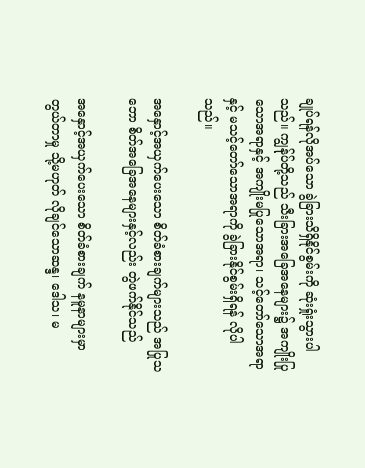ချုပ်ရန်လိုအပ်သော ခွဲခြားသိရှိနိုင်စွမ်းကို ဆုံးရှုံးသွားပါသည်။ ကျွန်ုပ်တို့သည် သီးခြားအခြေအနေများ၌ အကျိုးပြုသောအရာနှင့် အကျိုးမပြုသောအရာ၊ သင့်တော်သောအရာနှင့် မသင့်တော်သောအရာကို ခွဲခြားနိုင်စွမ်းရှိရန် လိုပါသည်။

အနှောင့်အယှက်ပေးသော စိတ်ခံစားချက်များသည် အပြုသဘော စိတ်အခြေအနေများနှင့်လည်း တွဲဖက်နိုင်သည်

အနှောင့်အယှက်ပေးသော စိတ်ခံစားချက် နမူနာများမှာ တွယ်တာမှု သို့မဟုတ် လိုချင်သောဆန္ဒ၊ ဒေါသ၊ မ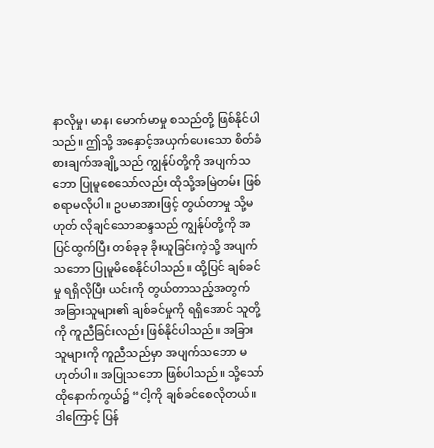နာလိုမှု၊ မာန၊ မောက်မာမှု စသည်တို့ ဖြစ်နိုင်ပါသည်။ ဤသို့ အနှောင့်အယှက်ပေးသော စိတ်ခံစားချက်အချို့သည် ကျွန်ုပ်တို့ကို အပျက်သဘော ပြုမူစေသော်လည်း ထိုသို့အမြဲတမ်း ဖြစ်စရာမလိုပါ။ ဥပမာအားဖြင့် တွယ်တာမှု သို့မဟုတ် လိုချင်သောဆန္ဒသည် ကျွန်ုပ်တို့ကို အပြင်ထွက်ပြီး တစ်ခုခု ခိုးယူခြင်းကဲ့သို့ အပျက်သဘော ပြုမူမိစေနိုင်ပါသည်။ ထို့ပြင် ချစ်ခင်မှု ရရှိလိုပြီး ယင်းကို တွယ်တာသည့်အတွက် အခြားသူများ၏ ချစ်ခင်မှုကို ရရှိအောင် သူတို့ကို ကူညီခြင်းလည်း ဖြစ်နိုင်ပါသည်။ အခြားသူများကို ကူညီသည်မှာ အပျက်သဘော မဟုတ်ပါ။ အပြုသဘော ဖြစ်ပါသည်။ သို့သော် ထိုနောက်ကွယ်၌ “ငါ့ကို ချစ်ခင်စေလိုတယ်။ ဒါကြောင့် ပြန်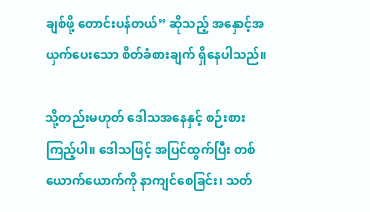ချစ်ဖို့ တောင်းပန်တယ်” ဆိုသည့် အနှောင့်အယှက်ပေးသော စိတ်ခံစားချက် ရှိနေပါသည်။

သို့တည်းမဟုတ် ဒေါသအနေနှင့် စဉ်းစားကြည့်ပါ။ ဒေါသဖြင့် အပြင်ထွက်ပြီး တစ်ယောက်ယောက်ကို နာကျင်စေခြင်း၊ သတ်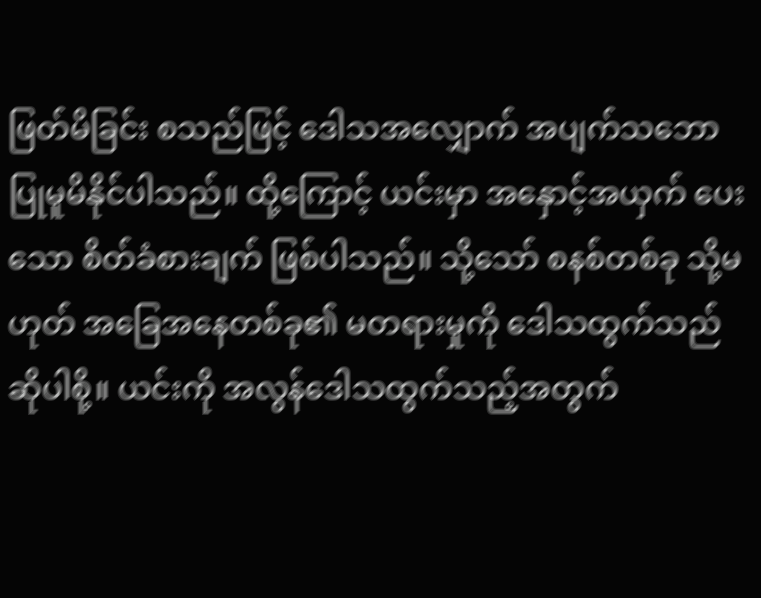ဖြတ်မိခြင်း စသည်ဖြင့် ဒေါသအလျှောက် အပျက်သဘော ပြုမူမိနိုင်ပါသည်။ ထို့ကြောင့် ယင်းမှာ အနှောင့်အယှက် ပေးသော စိတ်ခံစားချက် ဖြစ်ပါသည်။ သို့သော် စနစ်တစ်ခု သို့မဟုတ် အခြေအနေတစ်ခု၏ မတရားမှုကို ဒေါသထွက်သည် ဆိုပါစို့။ ယင်းကို အလွန်ဒေါသထွက်သည့်အတွက်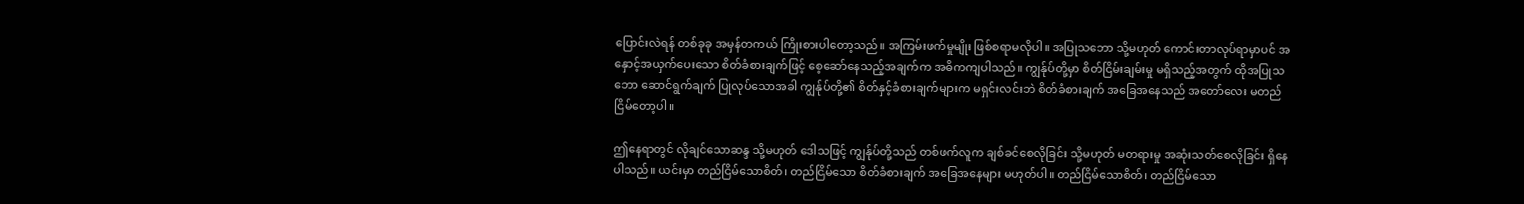ပြောင်းလဲရန် တစ်ခုခု အမှန်တကယ် ကြိုးစားပါတော့သည်။ အကြမ်းဖက်မှုမျိုး ဖြစ်စရာမလိုပါ။ အပြုသဘော သို့မဟုတ် ကောင်းတာလုပ်ရာမှာပင် အနှောင့်အယှက်ပေးသော စိတ်ခံစားချက်ဖြင့် စေ့ဆော်နေသည့်အချက်က အဓိကကျပါသည်။ ကျွန်ုပ်တို့မှာ စိတ်ငြိမ်းချမ်းမှု မရှိသည့်အတွက် ထိုအပြုသဘော ဆောင်ရွက်ချက် ပြုလုပ်သောအခါ ကျွန်ုပ်တို့၏ စိတ်နှင့်ခံစားချက်များက မရှင်းလင်းဘဲ စိတ်ခံစားချက် အခြေအနေသည် အတော်လေး မတည်ငြိမ်တော့ပါ။

ဤနေရာတွင် လိုချင်သောဆန္ဒ သို့မဟုတ် ဒေါသဖြင့် ကျွန်ုပ်တို့သည် တစ်ဖက်လူက ချစ်ခင်စေလိုခြင်း သို့မဟုတ် မတရားမှု အဆုံးသတ်စေလိုခြင်း ရှိနေပါသည်။ ယင်းမှာ တည်ငြိမ်သောစိတ်၊ တည်ငြိမ်သော စိတ်ခံစားချက် အခြေအနေများ မဟုတ်ပါ။ တည်ငြိမ်သောစိတ်၊ တည်ငြိမ်သော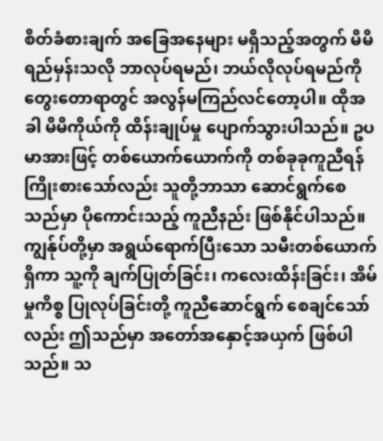စိတ်ခံစားချက် အခြေအနေများ မရှိသည့်အတွက် မိမိရည်မှန်းသလို ဘာလုပ်ရမည်၊ ဘယ်လိုလုပ်ရမည်ကို တွေးတောရာတွင် အလွန်မကြည်လင်တော့ပါ။ ထိုအခါ မိမိကိုယ်ကို ထိန်းချုပ်မှု ပျောက်သွားပါသည်။ ဥပမာအားဖြင့် တစ်ယောက်ယောက်ကို တစ်ခုခုကူညီရန် ကြိုးစားသော်လည်း သူတို့ဘာသာ ဆောင်ရွက်စေသည်မှာ ပိုကောင်းသည့် ကူညီနည်း ဖြစ်နိုင်ပါသည်။ ကျွန်ုပ်တို့မှာ အရွယ်ရောက်ပြီးသော သမီးတစ်ယောက်ရှိကာ သူ့ကို ချက်ပြုတ်ခြင်း၊ ကလေးထိန်းခြင်း၊ အိမ်မှုကိစ္စ ပြုလုပ်ခြင်းတို့ ကူညီဆောင်ရွက် စေချင်သော်လည်း ဤသည်မှာ အတော်အနှောင့်အယှက် ဖြစ်ပါသည်။ သ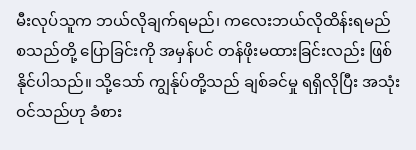မီးလုပ်သူက ဘယ်လိုချက်ရမည်၊ ကလေးဘယ်လိုထိန်းရမည် စသည်တို့ ပြောခြင်းကို အမှန်ပင် တန်ဖိုးမထားခြင်းလည်း ဖြစ်နိုင်ပါသည်။ သို့သော် ကျွန်ုပ်တို့သည် ချစ်ခင်မှု ရရှိလိုပြီး အသုံးဝင်သည်ဟု ခံစား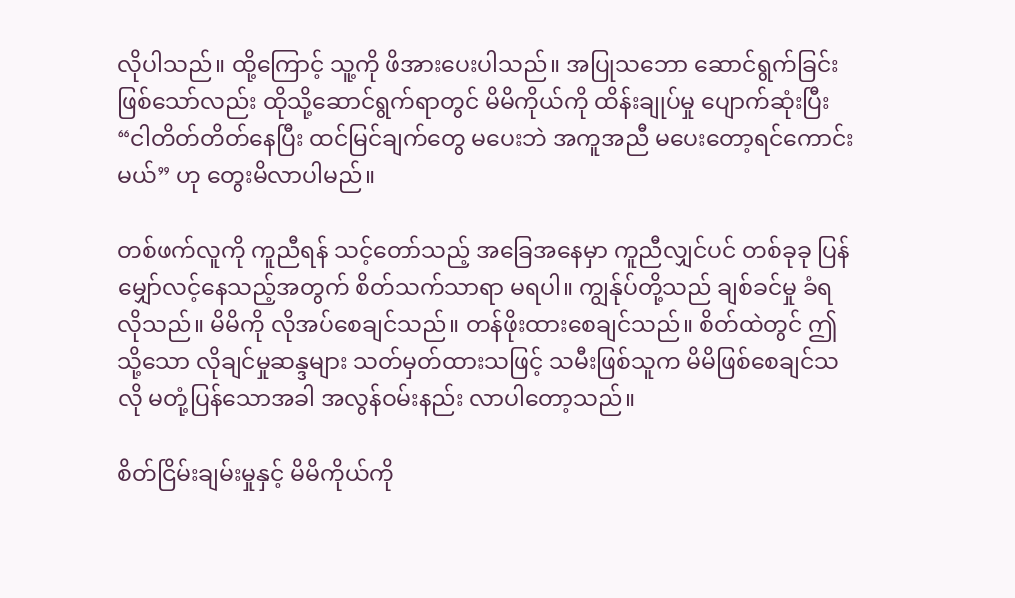လိုပါသည်။ ထို့ကြောင့် သူ့ကို ဖိအားပေးပါသည်။ အပြုသဘော ဆောင်ရွက်ခြင်း ဖြစ်သော်လည်း ထိုသို့ဆောင်ရွက်ရာတွင် မိမိကိုယ်ကို ထိန်းချုပ်မှု ပျောက်ဆုံးပြီး “ငါတိတ်တိတ်နေပြီး ထင်မြင်ချက်တွေ မပေးဘဲ အကူအညီ မပေးတော့ရင်ကောင်းမယ်” ဟု တွေးမိလာပါမည်။

တစ်ဖက်လူကို ကူညီရန် သင့်တော်သည့် အခြေအနေမှာ ကူညီလျှင်ပင် တစ်ခုခု ပြန်မျှော်လင့်နေသည့်အတွက် စိတ်သက်သာရာ မရပါ။ ကျွန်ုပ်တို့သည် ချစ်ခင်မှု ခံရလိုသည်။ မိမိကို လိုအပ်စေချင်သည်။ တန်ဖိုးထားစေချင်သည်။ စိတ်ထဲတွင် ဤသို့သော လိုချင်မှုဆန္ဒများ သတ်မှတ်ထားသဖြင့် သမီးဖြစ်သူက မိမိဖြစ်စေချင်သလို မတုံ့ပြန်သောအခါ အလွန်ဝမ်းနည်း လာပါတော့သည်။

စိတ်ငြိမ်းချမ်းမှုနှင့် မိမိကိုယ်ကို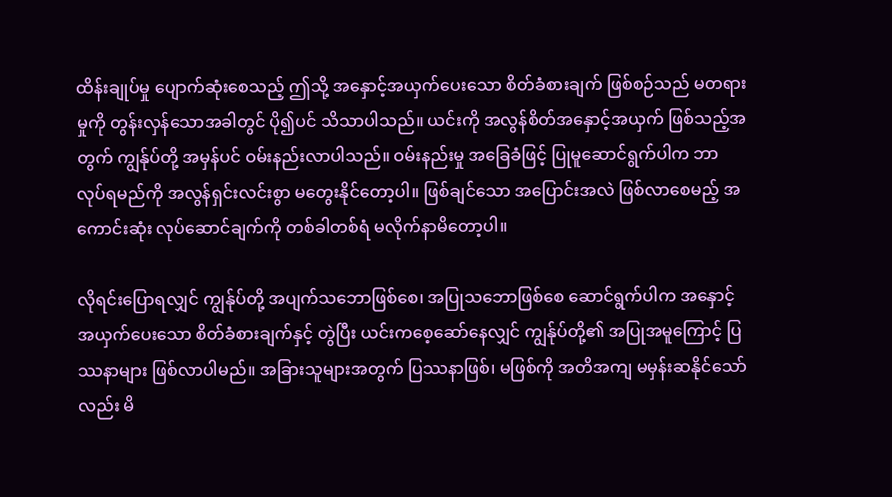ထိန်းချုပ်မှု ပျောက်ဆုံးစေသည့် ဤသို့ အနှောင့်အယှက်ပေးသော စိတ်ခံစားချက် ဖြစ်စဉ်သည် မတရားမှုကို တွန်းလှန်သောအခါတွင် ပို၍ပင် သိသာပါသည်။ ယင်းကို အလွန်စိတ်အနှောင့်အယှက် ဖြစ်သည့်အတွက် ကျွန်ုပ်တို့ အမှန်ပင် ဝမ်းနည်းလာပါသည်။ ဝမ်းနည်းမှု အခြေခံဖြင့် ပြုမူဆောင်ရွက်ပါက ဘာလုပ်ရမည်ကို အလွန်ရှင်းလင်းစွာ မတွေးနိုင်တော့ပါ။ ဖြစ်ချင်သော အပြောင်းအလဲ ဖြစ်လာစေမည့် အကောင်းဆုံး လုပ်ဆောင်ချက်ကို တစ်ခါတစ်ရံ မလိုက်နာမိတော့ပါ။

လိုရင်းပြောရလျှင် ကျွန်ုပ်တို့ အပျက်သဘောဖြစ်စေ၊ အပြုသဘောဖြစ်စေ ဆောင်ရွက်ပါက အနှောင့်အယှက်ပေးသော စိတ်ခံစားချက်နှင့် တွဲပြီး ယင်းကစေ့ဆော်နေလျှင် ကျွန်ုပ်တို့၏ အပြုအမူကြောင့် ပြဿနာများ ဖြစ်လာပါမည်။ အခြားသူများအတွက် ပြဿနာဖြစ်၊ မဖြစ်ကို အတိအကျ မမှန်းဆနိုင်သော်လည်း မိ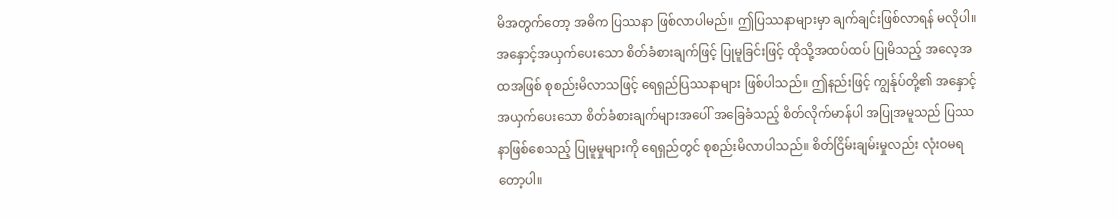မိအတွက်တော့ အဓိက ပြဿနာ ဖြစ်လာပါမည်။ ဤပြဿနာများမှာ ချက်ချင်းဖြစ်လာရန် မလိုပါ။ အနှောင့်အယှက်ပေးသော စိတ်ခံစားချက်ဖြင့် ပြုမူခြင်းဖြင့် ထိုသို့အထပ်ထပ် ပြုမိသည့် အလေ့အထအဖြစ် စုစည်းမိလာသဖြင့် ရေရှည်ပြဿနာများ ဖြစ်ပါသည်။ ဤနည်းဖြင့် ကျွန်ုပ်တို့၏ အနှောင့်အယှက်ပေးသော စိတ်ခံစားချက်များအပေါ် အခြေခံသည့် စိတ်လိုက်မာန်ပါ အပြုအမူသည် ပြဿနာဖြစ်စေသည့် ပြုမူမှုများကို ရေရှည်တွင် စုစည်းမိလာပါသည်။ စိတ်ငြိမ်းချမ်းမှုလည်း လုံးဝမရတော့ပါ။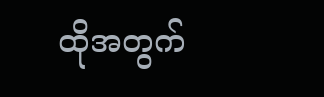ထိုအတွက်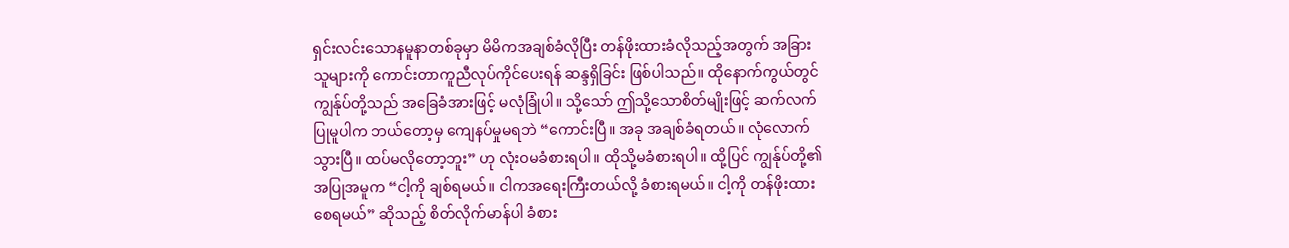ရှင်းလင်းသောနမူနာတစ်ခုမှာ မိမိကအချစ်ခံလိုပြီး တန်ဖိုးထားခံလိုသည့်အတွက် အခြားသူများကို ကောင်းတာကူညီလုပ်ကိုင်ပေးရန် ဆန္ဒရှိခြင်း ဖြစ်ပါသည်။ ထိုနောက်ကွယ်တွင် ကျွန်ုပ်တို့သည် အခြေခံအားဖြင့် မလုံခြုံပါ။ သို့သော် ဤသို့သောစိတ်မျိုးဖြင့် ဆက်လက်ပြုမူပါက ဘယ်တော့မှ ကျေနပ်မှုမရဘဲ “ကောင်းပြီ။ အခု အချစ်ခံရတယ်။ လုံလောက်သွားပြီ။ ထပ်မလိုတော့ဘူး” ဟု လုံးဝမခံစားရပါ။ ထိုသို့မခံစားရပါ။ ထို့ပြင် ကျွန်ုပ်တို့၏ အပြုအမူက “ငါ့ကို ချစ်ရမယ်။ ငါကအရေးကြီးတယ်လို့ ခံစားရမယ်။ ငါ့ကို တန်ဖိုးထားစေရမယ်” ဆိုသည့် စိတ်လိုက်မာန်ပါ ခံစား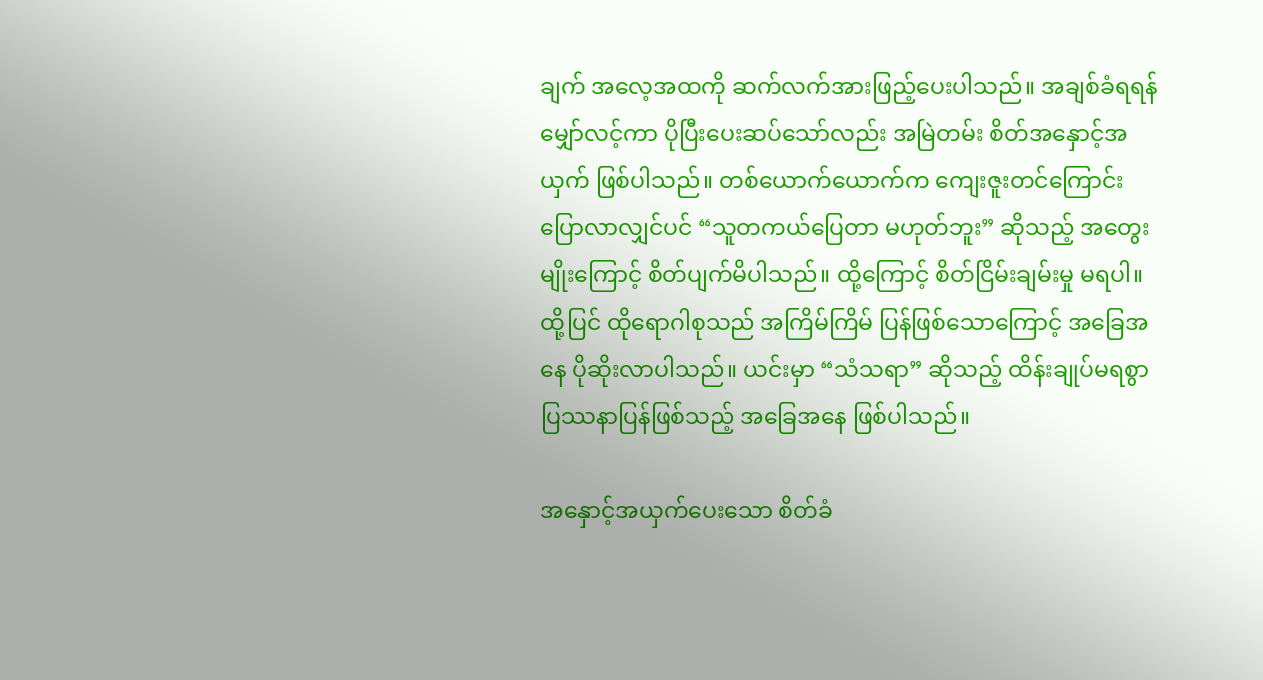ချက် အလေ့အထကို ဆက်လက်အားဖြည့်ပေးပါသည်။ အချစ်ခံရရန် မျှော်လင့်ကာ ပိုပြီးပေးဆပ်သော်လည်း အမြဲတမ်း စိတ်အနှောင့်အယှက် ဖြစ်ပါသည်။ တစ်ယောက်ယောက်က ကျေးဇူးတင်ကြောင်း ပြောလာလျှင်ပင် “သူတကယ်ပြေတာ မဟုတ်ဘူး” ဆိုသည့် အတွေးမျိုးကြောင့် စိတ်ပျက်မိပါသည်။ ထို့ကြောင့် စိတ်ငြိမ်းချမ်းမှု မရပါ။ ထို့ပြင် ထိုရောဂါစုသည် အကြိမ်ကြိမ် ပြန်ဖြစ်သောကြောင့် အခြေအနေ ပိုဆိုးလာပါသည်။ ယင်းမှာ “သံသရာ” ဆိုသည့် ထိန်းချုပ်မရစွာ ပြဿနာပြန်ဖြစ်သည့် အခြေအနေ ဖြစ်ပါသည်။

အနှောင့်အယှက်ပေးသော စိတ်ခံ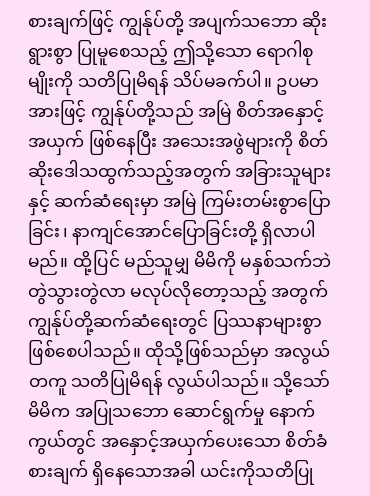စားချက်ဖြင့် ကျွန်ုပ်တို့ အပျက်သဘော ဆိုးရွားစွာ ပြုမူစေသည့် ဤသို့သော ရောဂါစုမျိုးကို သတိပြုမိရန် သိပ်မခက်ပါ။ ဥပမာအားဖြင့် ကျွန်ုပ်တို့သည် အမြဲ စိတ်အနှောင့်အယှက် ဖြစ်နေပြီး အသေးအဖွဲများကို စိတ်ဆိုးဒေါသထွက်သည့်အတွက် အခြားသူများနှင့် ဆက်ဆံရေးမှာ အမြဲ ကြမ်းတမ်းစွာပြောခြင်း၊ နာကျင်အောင်ပြောခြင်းတို့ ရှိလာပါမည်။ ထို့ပြင် မည်သူမျှ မိမိကို မနှစ်သက်ဘဲ တွဲသွားတွဲလာ မလုပ်လိုတော့သည့် အတွက် ကျွန်ုပ်တို့ဆက်ဆံရေးတွင် ပြဿနာများစွာ ဖြစ်စေပါသည်။ ထိုသို့ဖြစ်သည်မှာ အလွယ်တကူ သတိပြုမိရန် လွယ်ပါသည်။ သို့သော် မိမိက အပြုသဘော ဆောင်ရွက်မှု နောက်ကွယ်တွင် အနှောင့်အယှက်ပေးသော စိတ်ခံစားချက် ရှိနေသောအခါ ယင်းကိုသတိပြု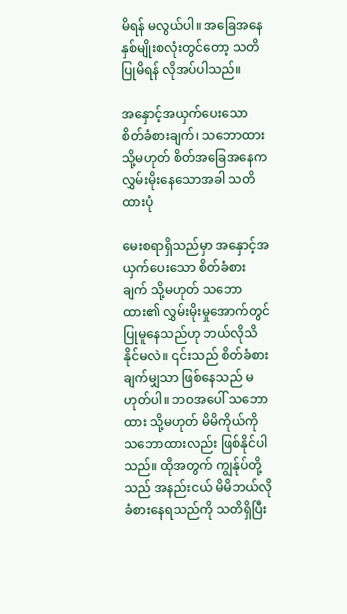မိရန် မလွယ်ပါ။ အခြေအနေ နှစ်မျိုးစလုံးတွင်တော့ သတိပြုမိရန် လိုအပ်ပါသည်။

အနှောင့်အယှက်ပေးသော စိတ်ခံစားချက်၊ သဘောထား သို့မဟုတ် စိတ်အခြေအနေက လွှမ်းမိုးနေသောအခါ သတိထားပုံ

မေးစရာရှိသည်မှာ အနှောင့်အယှက်ပေးသော စိတ်ခံစားချက် သို့မဟုတ် သဘောထား၏ လွှမ်းမိုးမှုအောက်တွင် ပြုမူနေသည်ဟု ဘယ်လိုသိနိုင်မလဲ။ ၎င်းသည် စိတ်ခံစားချက်မျှသာ ဖြစ်နေသည် မဟုတ်ပါ။ ဘဝအပေါ် သဘောထား သို့မဟုတ် မိမိကိုယ်ကို သဘောထားလည်း ဖြစ်နိုင်ပါသည်။ ထိုအတွက် ကျွန်ုပ်တို့သည် အနည်းငယ် မိမိဘယ်လိုခံစားနေရသည်ကို သတိရှိပြီး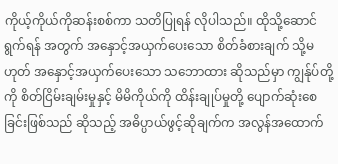ကိုယ့်ကိုယ်ကိုဆန်းစစ်ကာ သတိပြုရန် လိုပါသည်။ ထိုသို့ဆောင်ရွက်ရန် အတွက် အနှောင့်အယှက်ပေးသော စိတ်ခံစားချက် သို့မဟုတ် အနှောင့်အယှက်ပေးသော သဘောထား ဆိုသည်မှာ ကျွန်ုပ်တို့ကို စိတ်ငြိမ်းချမ်းမှုနှင့် မိမိကိုယ်ကို ထိန်းချုပ်မှုတို့ ပျောက်ဆုံးစေခြင်းဖြစ်သည် ဆိုသည့် အဓိပ္ပာယ်ဖွင့်ဆိုချက်က အလွန်အထောက်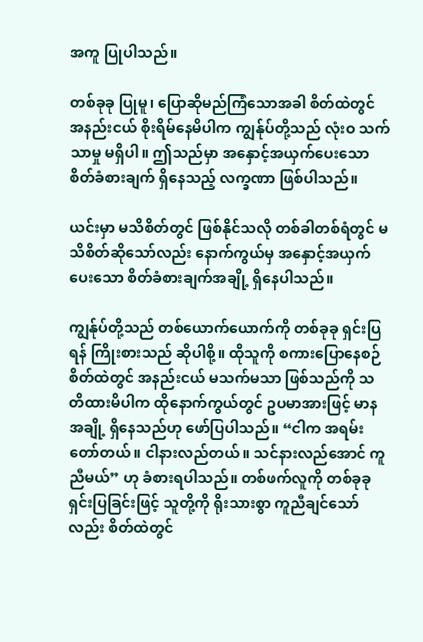အကူ ပြုပါသည်။

တစ်ခုခု ပြုမူ၊ ပြောဆိုမည်ကြံသောအခါ စိတ်ထဲတွင် အနည်းငယ် စိုးရိမ်နေမိပါက ကျွန်ုပ်တို့သည် လုံးဝ သက်သာမှု မရှိပါ။ ဤသည်မှာ အနှောင့်အယှက်ပေးသော စိတ်ခံစားချက် ရှိနေသည့် လက္ခဏာ ဖြစ်ပါသည်။

ယင်းမှာ မသိစိတ်တွင် ဖြစ်နိုင်သလို တစ်ခါတစ်ရံတွင် မသိစိတ်ဆိုသော်လည်း နောက်ကွယ်မှ အနှောင့်အယှက်ပေးသော စိတ်ခံစားချက်အချို့ ရှိနေပါသည်။

ကျွန်ုပ်တို့သည် တစ်ယောက်ယောက်ကို တစ်ခုခု ရှင်းပြရန် ကြိုးစားသည် ဆိုပါစို့။ ထိုသူကို စကားပြောနေစဉ် စိတ်ထဲတွင် အနည်းငယ် မသက်မသာ ဖြစ်သည်ကို သတိထားမိပါက ထိုနောက်ကွယ်တွင် ဥပမာအားဖြင့် မာနအချို့ ရှိနေသည်ဟု ဖော်ပြပါသည်။ “ငါက အရမ်းတော်တယ်။ ငါနားလည်တယ်။ သင်နားလည်အောင် ကူညီမယ်” ဟု ခံစားရပါသည်။ တစ်ဖက်လူကို တစ်ခုခု ရှင်းပြခြင်းဖြင့် သူတို့ကို ရိုးသားစွာ ကူညီချင်သော်လည်း စိတ်ထဲတွင်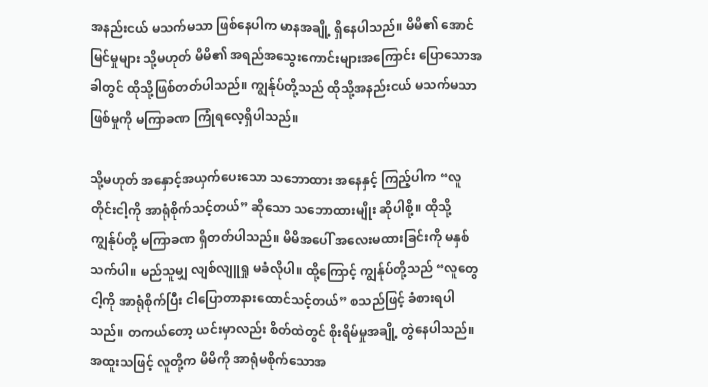အနည်းငယ် မသက်မသာ ဖြစ်နေပါက မာနအချို့ ရှိနေပါသည်။ မိမိ၏ အောင်မြင်မှုများ သို့မဟုတ် မိမိ၏ အရည်အသွေးကောင်းများအကြောင်း ပြောသောအခါတွင် ထိုသို့ဖြစ်တတ်ပါသည်။ ကျွန်ုပ်တို့သည် ထိုသို့အနည်းငယ် မသက်မသာ ဖြစ်မှုကို မကြာခဏ ကြုံရလေ့ရှိပါသည်။

သို့မဟုတ် အနှောင့်အယှက်ပေးသော သဘောထား အနေနှင့် ကြည့်ပါက “လူတိုင်းငါ့ကို အာရုံစိုက်သင့်တယ်” ဆိုသော သဘောထားမျိုး ဆိုပါစို့။ ထိုသို့ ကျွန်ုပ်တို့ မကြာခဏ ရှိတတ်ပါသည်။ မိမိအပေါ် အလေးမထားခြင်းကို မနှစ်သက်ပါ။ မည်သူမျှ လျစ်လျူရှု မခံလိုပါ။ ထို့ကြောင့် ကျွန်ုပ်တို့သည် “လူတွေငါ့ကို အာရုံစိုက်ပြီး ငါပြောတာနားထောင်သင့်တယ်” စသည်ဖြင့် ခံစားရပါသည်။ တကယ်တော့ ယင်းမှာလည်း စိတ်ထဲတွင် စိုးရိမ်မှုအချို့ တွဲနေပါသည်။ အထူးသဖြင့် လူတို့က မိမိကို အာရုံမစိုက်သောအ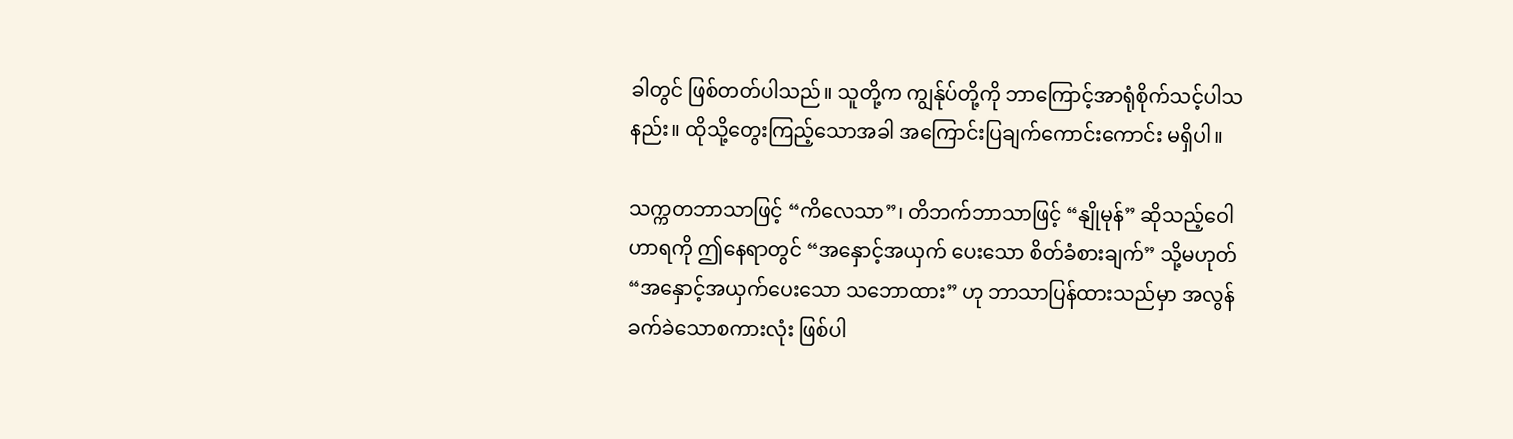ခါတွင် ဖြစ်တတ်ပါသည်။ သူတို့က ကျွန်ုပ်တို့ကို ဘာကြောင့်အာရုံစိုက်သင့်ပါသနည်း။ ထိုသို့တွေးကြည့်သောအခါ အကြောင်းပြချက်ကောင်းကောင်း မရှိပါ။

သက္ကတဘာသာဖြင့် “ကိလေသာ”၊ တိဘက်ဘာသာဖြင့် “နျိုမုန်” ဆိုသည့်ဝေါဟာရကို ဤနေရာတွင် “အနှောင့်အယှက် ပေးသော စိတ်ခံစားချက်” သို့မဟုတ် “အနှောင့်အယှက်ပေးသော သဘောထား” ဟု ဘာသာပြန်ထားသည်မှာ အလွန်ခက်ခဲသောစကားလုံး ဖြစ်ပါ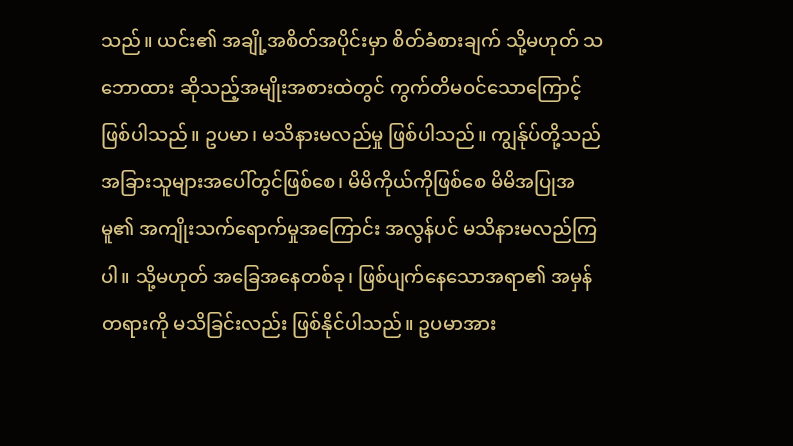သည်။ ယင်း၏ အချို့အစိတ်အပိုင်းမှာ စိတ်ခံစားချက် သို့မဟုတ် သဘောထား ဆိုသည့်အမျိုးအစားထဲတွင် ကွက်တိမဝင်သောကြောင့် ဖြစ်ပါသည်။ ဥပမာ၊ မသိနားမလည်မှု ဖြစ်ပါသည်။ ကျွန်ုပ်တို့သည် အခြားသူများအပေါ်တွင်ဖြစ်စေ၊ မိမိကိုယ်ကိုဖြစ်စေ မိမိအပြုအမူ၏ အကျိုးသက်ရောက်မှုအကြောင်း အလွန်ပင် မသိနားမလည်ကြပါ။ သို့မဟုတ် အခြေအနေတစ်ခု၊ ဖြစ်ပျက်နေသောအရာ၏ အမှန်တရားကို မသိခြင်းလည်း ဖြစ်နိုင်ပါသည်။ ဥပမာအား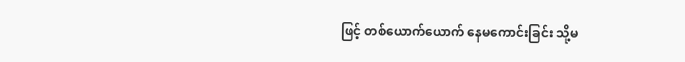ဖြင့် တစ်ယောက်ယောက် နေမကောင်းခြင်း သို့မ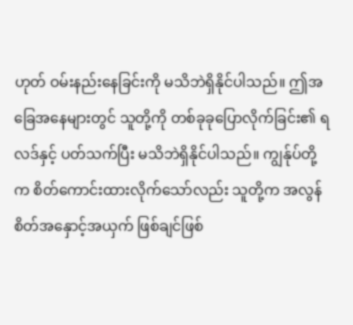ဟုတ် ဝမ်းနည်းနေခြင်းကို မသိဘဲရှိနိုင်ပါသည်။ ဤအခြေအနေများတွင် သူတို့ကို တစ်ခုခုပြောလိုက်ခြင်း၏ ရလဒ်နှင့် ပတ်သက်ပြီး မသိဘဲရှိနိုင်ပါသည်။ ကျွန်ုပ်တို့က စိတ်ကောင်းထားလိုက်သော်လည်း သူတို့က အလွန်စိတ်အနှောင့်အယှက် ဖြစ်ချင်ဖြစ်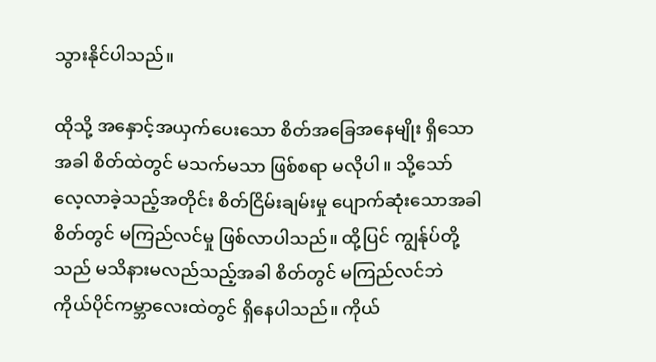သွားနိုင်ပါသည်။

ထိုသို့ အနှောင့်အယှက်ပေးသော စိတ်အခြေအနေမျိုး ရှိသောအခါ စိတ်ထဲတွင် မသက်မသာ ဖြစ်စရာ မလိုပါ။ သို့သော် လေ့လာခဲ့သည့်အတိုင်း စိတ်ငြိမ်းချမ်းမှု ပျောက်ဆုံးသောအခါ စိတ်တွင် မကြည်လင်မှု ဖြစ်လာပါသည်။ ထို့ပြင် ကျွန်ုပ်တို့သည် မသိနားမလည်သည့်အခါ စိတ်တွင် မကြည်လင်ဘဲ ကိုယ်ပိုင်ကမ္ဘာလေးထဲတွင် ရှိနေပါသည်။ ကိုယ်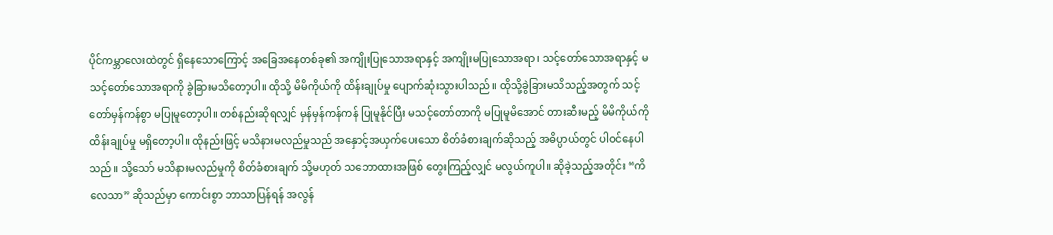ပိုင်ကမ္ဘာလေးထဲတွင် ရှိနေသောကြောင့် အခြေအနေတစ်ခု၏ အကျိုးပြုသောအရာနှင့် အကျိုးမပြုသောအရာ၊ သင့်တော်သောအရာနှင့် မသင့်တော်သောအရာကို ခွဲခြားမသိတော့ပါ။ ထိုသို့ မိမိကိုယ်ကို ထိန်းချုပ်မှု ပျောက်ဆုံးသွားပါသည်။ ထိုသို့ခွဲခြားမသိသည့်အတွက် သင့်တော်မှန်ကန်စွာ မပြုမူတော့ပါ။ တစ်နည်းဆိုရလျှင် မှန်မှန်ကန်ကန် ပြုမူနိုင်ပြီး မသင့်တော်တာကို မပြုမူမိအောင် တားဆီးမည့် မိမိကိုယ်ကို ထိန်းချုပ်မှု မရှိတော့ပါ။ ထိုနည်းဖြင့် မသိနားမလည်မှုသည် အနှောင့်အယှက်ပေးသော စိတ်ခံစားချက်ဆိုသည့် အဓိပ္ပာယ်တွင် ပါဝင်နေပါသည်။ သို့သော် မသိနားမလည်မှုကို စိတ်ခံစားချက် သို့မဟုတ် သဘောထားအဖြစ် တွေးကြည့်လျှင် မလွယ်ကူပါ။ ဆိုခဲ့သည့်အတိုင်း “ကိလေသာ” ဆိုသည်မှာ ကောင်းစွာ ဘာသာပြန်ရန် အလွန်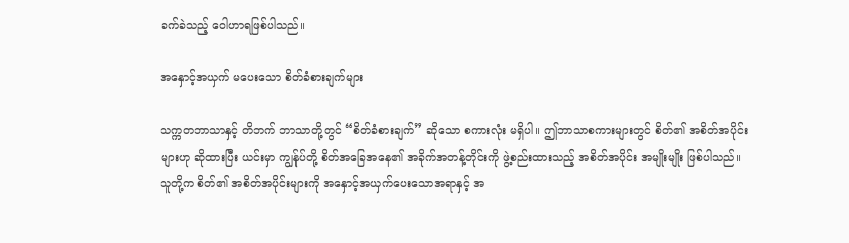ခက်ခဲသည့် ဝေါဟာရဖြစ်ပါသည်။

အနှောင့်အယှက် မပေးသော စိတ်ခံစားချက်များ

သက္ကတဘာသာနှင့် တိဘက် ဘာသာတို့တွင် “စိတ်ခံစားချက်” ဆိုသော စကားလုံး မရှိပါ။ ဤဘာသာစကားများတွင် စိတ်၏ အစိတ်အပိုင်းများဟု ဆိုထားပြီး ယင်းမှာ ကျွန်ုပ်တို့ စိတ်အခြေအနေ၏ အခိုက်အတန့်တိုင်းကို ဖွဲ့စည်းထားသည့် အစိတ်အပိုင်း အမျိုးမျိုး ဖြစ်ပါသည်။ သူတို့က စိတ်၏ အစိတ်အပိုင်းများကို အနှောင့်အယှက်ပေးသောအရာနှင့် အ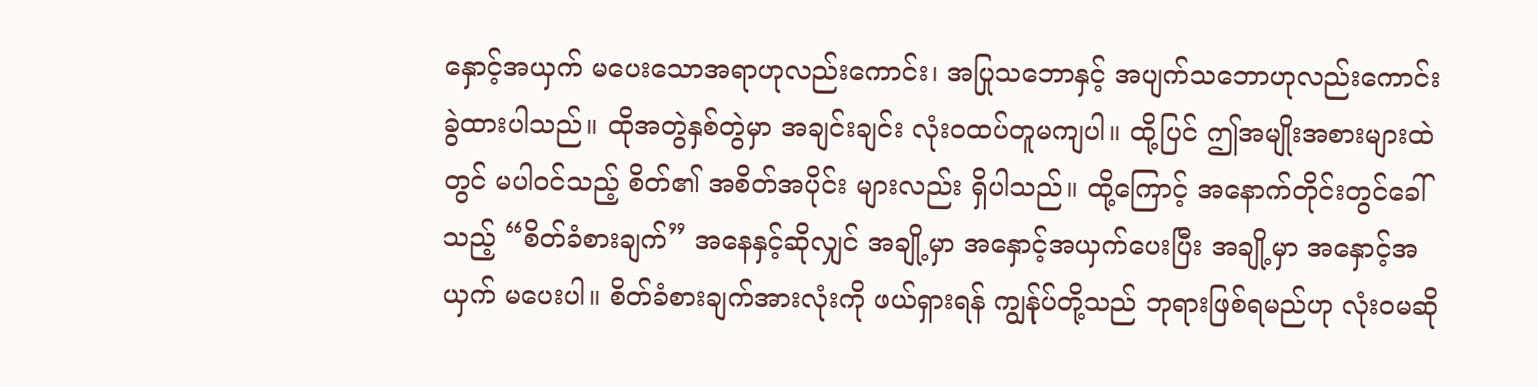နှောင့်အယှက် မပေးသောအရာဟုလည်းကောင်း၊ အပြုသဘောနှင့် အပျက်သဘောဟုလည်းကောင်း ခွဲထားပါသည်။ ထိုအတွဲနှစ်တွဲမှာ အချင်းချင်း လုံးဝထပ်တူမကျပါ။ ထို့ပြင် ဤအမျိုးအစားများထဲတွင် မပါဝင်သည့် စိတ်၏ အစိတ်အပိုင်း များလည်း ရှိပါသည်။ ထို့ကြောင့် အနောက်တိုင်းတွင်ခေါ်သည့် “စိတ်ခံစားချက်” အနေနှင့်ဆိုလျှင် အချို့မှာ အနှောင့်အယှက်ပေးပြီး အချို့မှာ အနှောင့်အယှက် မပေးပါ။ စိတ်ခံစားချက်အားလုံးကို ဖယ်ရှားရန် ကျွန်ုပ်တို့သည် ဘုရားဖြစ်ရမည်ဟု လုံးဝမဆို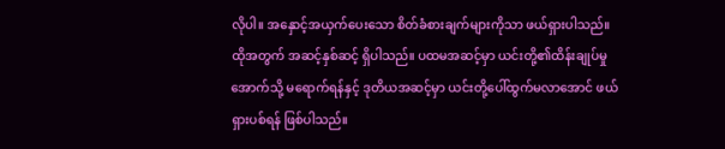လိုပါ။ အနှောင့်အယှက်ပေးသော စိတ်ခံစားချက်များကိုသာ ဖယ်ရှားပါသည်။ ထိုအတွက် အဆင့်နှစ်ဆင့် ရှိပါသည်။ ပထမအဆင့်မှာ ယင်းတို့၏ထိန်းချုပ်မှုအောက်သို့ မရောက်ရန်နှင့် ဒုတိယအဆင့်မှာ ယင်းတို့ပေါ်ထွက်မလာအောင် ဖယ်ရှားပစ်ရန် ဖြစ်ပါသည်။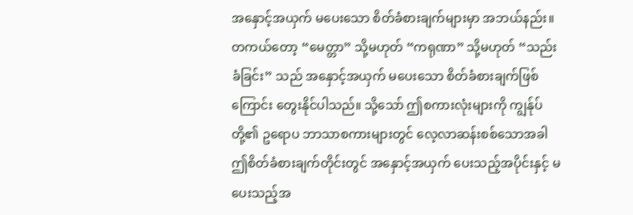အနှောင့်အယှက် မပေးသော စိတ်ခံစားချက်များမှာ အဘယ်နည်း။ တကယ်တော့ “မေတ္တာ” သို့မဟုတ် “ကရုဏာ” သို့မဟုတ် “သည်းခံခြင်း” သည် အနှောင့်အယှက် မပေးသော စိတ်ခံစားချက်ဖြစ်ကြောင်း တွေးနိုင်ပါသည်။ သို့သော် ဤစကားလုံးများကို ကျွန်ုပ်တို့၏ ဥရောပ ဘာသာစကားများတွင် လေ့လာဆန်းစစ်သောအခါ ဤစိတ်ခံစားချက်တိုင်းတွင် အနှောင့်အယှက် ပေးသည့်အပိုင်းနှင့် မပေးသည့်အ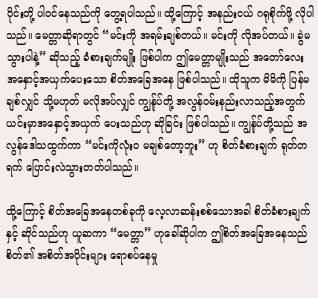ပိုင်းတို့ ပါဝင်နေသည်ကို တွေ့ရပါသည်။ ထို့ကြောင့် အနည်းငယ် ဂရုစိုက်ဖို့ လိုပါသည်။ မေတ္တာဆိုရာတွင် “မင်းကို အရမ်းချစ်တယ်။ မင်းကို လိုအပ်တယ်။ ခွဲမသွားပါနဲ့” ဆိုသည့် ခံစားချက်မျိုး ဖြစ်ပါက ဤမေတ္တာမျိုးသည် အတော်လေး အနှောင့်အယှက်ပေးသော စိတ်အခြေအနေ ဖြစ်ပါသည်။ ထိုသူက မိမိကို ပြန်မချစ်လျှင် သို့မဟုတ် မလိုအပ်လျှင် ကျွန်ုပ်တို့ အလွန်ဝမ်းနည်းလာသည့်အတွက် ယင်းမှာအနှောင့်အယှက် ပေးသည်ဟု ဆိုခြင်း ဖြစ်ပါသည်။ ကျွန်ုပ်တို့သည် အလွန်ဒေါသထွက်ကာ “မင်းကိုလုံးဝ မချစ်တော့ဘူး” ဟု စိတ်ခံစားချက် ရုတ်တရက် ပြောင်းလဲသွားတတ်ပါသည်။

ထို့ကြောင့် စိတ်အခြေအနေတစ်ခုကို လေ့လာဆန်းစစ်သောအခါ စိတ်ခံစားချက်နှင့် ဆိုင်သည်ဟု ယူဆကာ “မေတ္တာ” ဟုခေါ်ဆိုပါက ဤစိတ်အခြေအနေသည် စိတ်၏ အစိတ်အပိုင်းများ ရောစပ်နေမှု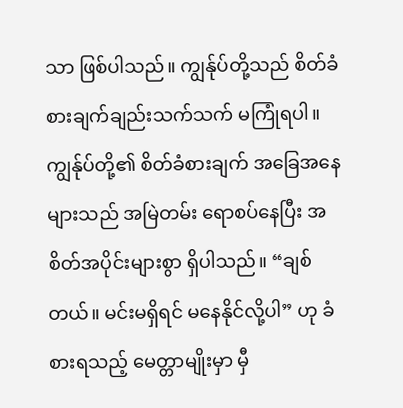သာ ဖြစ်ပါသည်။ ကျွန်ုပ်တို့သည် စိတ်ခံစားချက်ချည်းသက်သက် မကြုံရပါ။ ကျွန်ုပ်တို့၏ စိတ်ခံစားချက် အခြေအနေများသည် အမြဲတမ်း ရောစပ်နေပြီး အစိတ်အပိုင်းများစွာ ရှိပါသည်။ “ချစ်တယ်။ မင်းမရှိရင် မနေနိုင်လို့ပါ” ဟု ခံစားရသည့် မေတ္တာမျိုးမှာ မှီ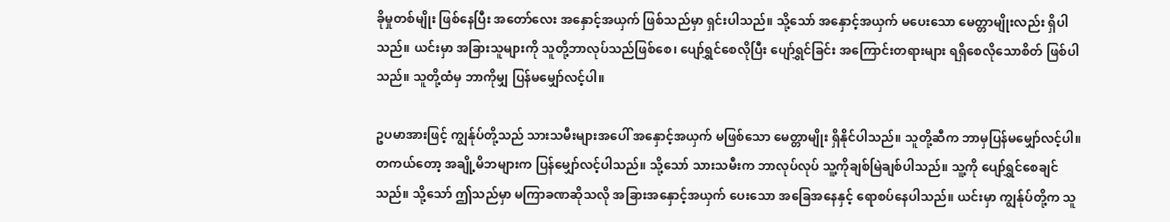ခိုမှုတစ်မျိုး ဖြစ်နေပြီး အတော်လေး အနှောင့်အယှက် ဖြစ်သည်မှာ ရှင်းပါသည်။ သို့သော် အနှောင့်အယှက် မပေးသော မေတ္တာမျိုးလည်း ရှိပါသည်။ ယင်းမှာ အခြားသူများကို သူတို့ဘာလုပ်သည်ဖြစ်စေ၊ ပျော်ရွှင်စေလိုပြီး ပျော်ရွှင်ခြင်း အကြောင်းတရားများ ရရှိစေလိုသောစိတ် ဖြစ်ပါသည်။ သူတို့ထံမှ ဘာကိုမျှ ပြန်မမျှော်လင့်ပါ။

ဥပမာအားဖြင့် ကျွန်ုပ်တို့သည် သားသမီးများအပေါ် အနှောင့်အယှက် မဖြစ်သော မေတ္တာမျိုး ရှိနိုင်ပါသည်။ သူတို့ဆီက ဘာမှပြန်မမျှော်လင့်ပါ။ တကယ်တော့ အချို့မိဘများက ပြန်မျှော်လင့်ပါသည်။ သို့သော် သားသမီးက ဘာလုပ်လုပ် သူ့ကိုချစ်မြဲချစ်ပါသည်။ သူ့ကို ပျော်ရွှင်စေချင်သည်။ သို့သော် ဤသည်မှာ မကြာခဏဆိုသလို အခြားအနှောင့်အယှက် ပေးသော အခြေအနေနှင့် ရောစပ်နေပါသည်။ ယင်းမှာ ကျွန်ုပ်တို့က သူ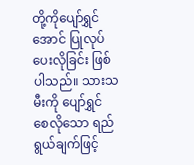တို့ကိုပျော်ရွှင်အောင် ပြုလုပ်ပေးလိုခြင်း ဖြစ်ပါသည်။ သားသမီးကို ပျော်ရွှင်စေလိုသော ရည်ရွယ်ချက်ဖြင့်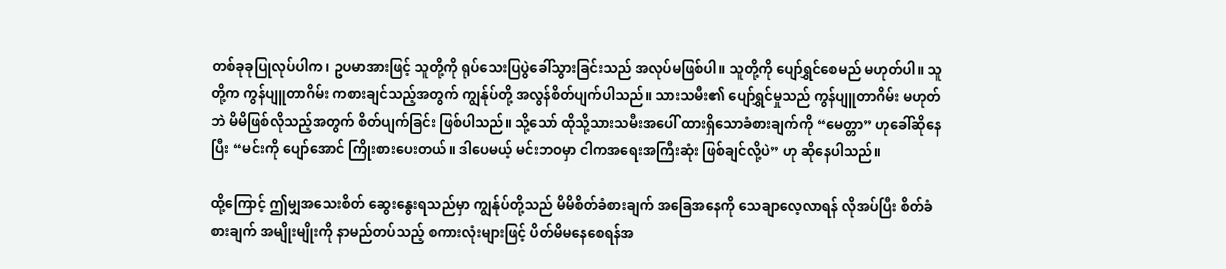တစ်ခုခုပြုလုပ်ပါက၊ ဥပမာအားဖြင့် သူတို့ကို ရုပ်သေးပြပွဲခေါ်သွားခြင်းသည် အလုပ်မဖြစ်ပါ။ သူတို့ကို ပျော်ရွှင်စေမည် မဟုတ်ပါ။ သူတို့က ကွန်ပျူတာဂိမ်း ကစားချင်သည့်အတွက် ကျွန်ုပ်တို့ အလွန်စိတ်ပျက်ပါသည်။ သားသမီး၏ ပျော်ရွှင်မှုသည် ကွန်ပျူတာဂိမ်း မဟုတ်ဘဲ မိမိဖြစ်လိုသည့်အတွက် စိတ်ပျက်ခြင်း ဖြစ်ပါသည်။ သို့သော် ထိုသို့သားသမီးအပေါ် ထားရှိသောခံစားချက်ကို “မေတ္တာ” ဟုခေါ်ဆိုနေပြီး “မင်းကို ပျော်အောင် ကြိုးစားပေးတယ်။ ဒါပေမယ့် မင်းဘဝမှာ ငါကအရေးအကြီးဆုံး ဖြစ်ချင်လို့ပဲ” ဟု ဆိုနေပါသည်။

ထို့ကြောင့် ဤမျှအသေးစိတ် ဆွေးနွေးရသည်မှာ ကျွန်ုပ်တို့သည် မိမိစိတ်ခံစားချက် အခြေအနေကို သေချာလေ့လာရန် လိုအပ်ပြီး စိတ်ခံစားချက် အမျိုးမျိုးကို နာမည်တပ်သည့် စကားလုံးများဖြင့် ပိတ်မိမနေစေရန်အ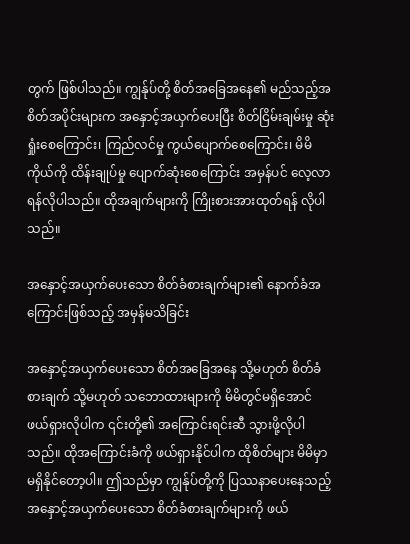တွက် ဖြစ်ပါသည်။ ကျွန်ုပ်တို့ စိတ်အခြေအနေ၏ မည်သည့်အစိတ်အပိုင်းများက အနှောင့်အယှက်ပေးပြီး စိတ်ငြိမ်းချမ်းမှု ဆုံးရှုံးစေကြောင်း၊ ကြည်လင်မှု ကွယ်ပျောက်စေကြောင်း၊ မိမိကိုယ်ကို ထိန်းချုပ်မှု ပျောက်ဆုံးစေကြောင်း အမှန်ပင် လေ့လာရန်လိုပါသည်။ ထိုအချက်များကို ကြိုးစားအားထုတ်ရန် လိုပါသည်။

အနှောင့်အယှက်ပေးသော စိတ်ခံစားချက်များ၏ နောက်ခံအကြောင်းဖြစ်သည့် အမှန်မသိခြင်း

အနှောင့်အယှက်ပေးသော စိတ်အခြေအနေ သို့မဟုတ် စိတ်ခံစားချက် သို့မဟုတ် သဘောထားများကို မိမိတွင်မရှိအောင် ဖယ်ရှားလိုပါက ၎င်းတို့၏ အကြောင်းရင်းဆီ သွားဖို့လိုပါသည်။ ထိုအကြောင်းခံကို ဖယ်ရှားနိုင်ပါက ထိုစိတ်များ မိမိမှာမရှိနိုင်တော့ပါ။ ဤသည်မှာ ကျွန်ုပ်တို့ကို ပြဿနာပေးနေသည့် အနှောင့်အယှက်ပေးသော စိတ်ခံစားချက်များကို ဖယ်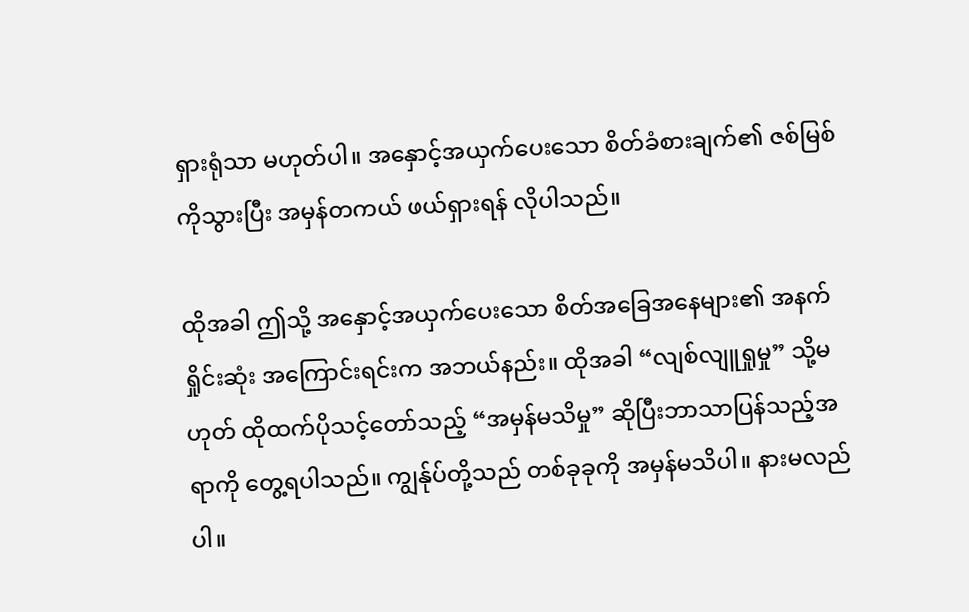ရှားရုံသာ မဟုတ်ပါ။ အနှောင့်အယှက်ပေးသော စိတ်ခံစားချက်၏ ဇစ်မြစ်ကိုသွားပြီး အမှန်တကယ် ဖယ်ရှားရန် လိုပါသည်။

ထိုအခါ ဤသို့ အနှောင့်အယှက်ပေးသော စိတ်အခြေအနေများ၏ အနက်ရှိုင်းဆုံး အကြောင်းရင်းက အဘယ်နည်း။ ထိုအခါ “လျစ်လျူရှုမှု” သို့မဟုတ် ထိုထက်ပိုသင့်တော်သည့် “အမှန်မသိမှု” ဆိုပြီးဘာသာပြန်သည့်အရာကို တွေ့ရပါသည်။ ကျွန်ုပ်တို့သည် တစ်ခုခုကို အမှန်မသိပါ။ နားမလည်ပါ။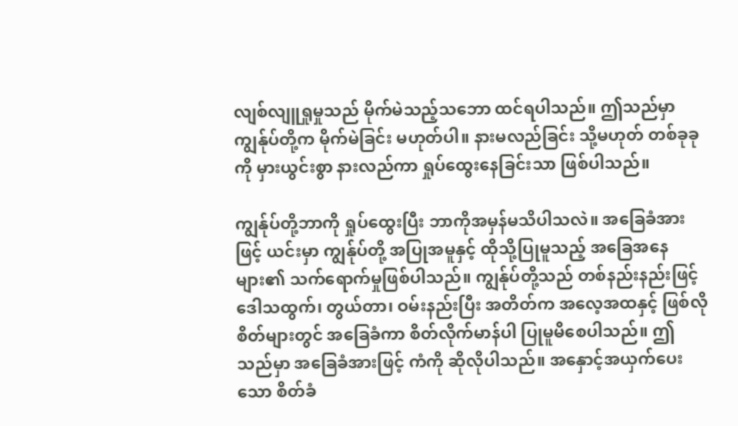လျစ်လျူရှုမှုသည် မိုက်မဲသည့်သဘော ထင်ရပါသည်။ ဤသည်မှာ ကျွန်ုပ်တို့က မိုက်မဲခြင်း မဟုတ်ပါ။ နားမလည်ခြင်း သို့မဟုတ် တစ်ခုခုကို မှားယွင်းစွာ နားလည်ကာ ရှုပ်ထွေးနေခြင်းသာ ဖြစ်ပါသည်။

ကျွန်ုပ်တို့ဘာကို ရှုပ်ထွေးပြီး ဘာကိုအမှန်မသိပါသလဲ။ အခြေခံအားဖြင့် ယင်းမှာ ကျွန်ုပ်တို့ အပြုအမူနှင့် ထိုသို့ပြုမူသည့် အခြေအနေများ၏ သက်ရောက်မှုဖြစ်ပါသည်။ ကျွန်ုပ်တို့သည် တစ်နည်းနည်းဖြင့် ဒေါသထွက်၊ တွယ်တာ၊ ဝမ်းနည်းပြီး အတိတ်က အလေ့အထနှင့် ဖြစ်လိုစိတ်များတွင် အခြေခံကာ စိတ်လိုက်မာန်ပါ ပြုမူမိစေပါသည်။ ဤသည်မှာ အခြေခံအားဖြင့် ကံကို ဆိုလိုပါသည်။ အနှောင့်အယှက်ပေးသော စိတ်ခံ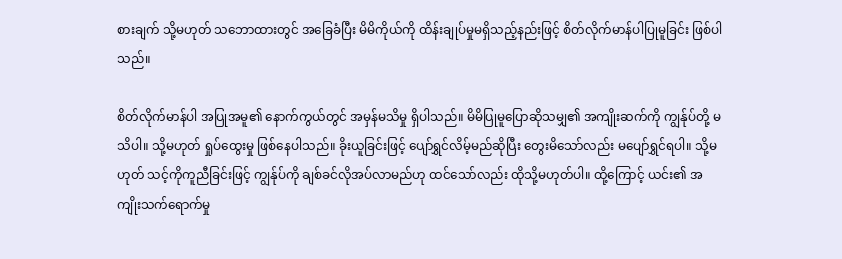စားချက် သို့မဟုတ် သဘောထားတွင် အခြေခံပြီး မိမိကိုယ်ကို ထိန်းချုပ်မှုမရှိသည့်နည်းဖြင့် စိတ်လိုက်မာန်ပါပြုမူခြင်း ဖြစ်ပါသည်။

စိတ်လိုက်မာန်ပါ အပြုအမူ၏ နောက်ကွယ်တွင် အမှန်မသိမှု ရှိပါသည်။ မိမိပြုမူပြောဆိုသမျှ၏ အကျိုးဆက်ကို ကျွန်ုပ်တို့ မသိပါ။ သို့မဟုတ် ရှုပ်ထွေးမှု ဖြစ်နေပါသည်။ ခိုးယူခြင်းဖြင့် ပျော်ရွှင်လိမ့်မည်ဆိုပြီး တွေးမိသော်လည်း မပျော်ရွှင်ရပါ။ သို့မဟုတ် သင့်ကိုကူညီခြင်းဖြင့် ကျွန်ုပ်ကို ချစ်ခင်လိုအပ်လာမည်ဟု ထင်သော်လည်း ထိုသို့မဟုတ်ပါ။ ထို့ကြောင့် ယင်း၏ အကျိုးသက်ရောက်မှု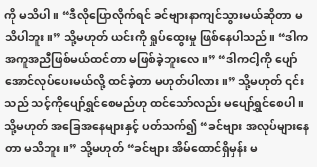ကို မသိပါ။ “ဒီလိုပြောလိုက်ရင် ခင်ဗျားနာကျင်သွားမယ်ဆိုတာ မသိပါဘူး။” သို့မဟုတ် ယင်းကို ရှုပ်ထွေးမှု ဖြစ်နေပါသည်။ “ဒါက အကူအညီဖြစ်မယ်ထင်တာ မဖြစ်ခဲ့ဘူးလေ။” “ဒါကငါ့ကို ပျော်အောင်လုပ်ပေးမယ်လို့ ထင်ခဲ့တာ မဟုတ်ပါလား။” သို့မဟုတ် ၎င်းသည် သင့်ကိုပျော်ရွှင်စေမည်ဟု ထင်သော်လည်း မပျော်ရွှင်စေပါ။ သို့မဟုတ် အခြေအနေများနှင့် ပတ်သက်၍ “ခင်ဗျား အလုပ်များနေတာ မသိဘူး။” သို့မဟုတ် “ခင်ဗျား အိမ်ထောင်ရှိမှန်း မ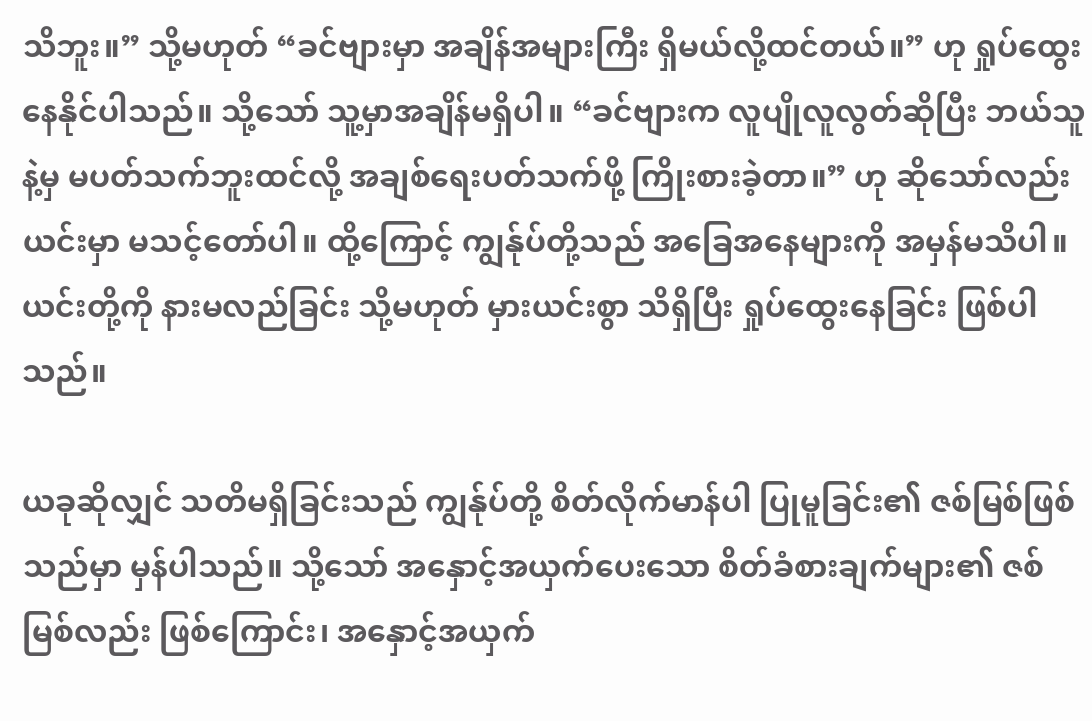သိဘူး။” သို့မဟုတ် “ခင်ဗျားမှာ အချိန်အများကြီး ရှိမယ်လို့ထင်တယ်။” ဟု ရှုပ်ထွေးနေနိုင်ပါသည်။ သို့သော် သူ့မှာအချိန်မရှိပါ။ “ခင်ဗျားက လူပျိုလူလွတ်ဆိုပြီး ဘယ်သူနဲ့မှ မပတ်သက်ဘူးထင်လို့ အချစ်ရေးပတ်သက်ဖို့ ကြိုးစားခဲ့တာ။” ဟု ဆိုသော်လည်း ယင်းမှာ မသင့်တော်ပါ။ ထို့ကြောင့် ကျွန်ုပ်တို့သည် အခြေအနေများကို အမှန်မသိပါ။ ယင်းတို့ကို နားမလည်ခြင်း သို့မဟုတ် မှားယင်းစွာ သိရှိပြီး ရှုပ်ထွေးနေခြင်း ဖြစ်ပါသည်။

ယခုဆိုလျှင် သတိမရှိခြင်းသည် ကျွန်ုပ်တို့ စိတ်လိုက်မာန်ပါ ပြုမူခြင်း၏ ဇစ်မြစ်ဖြစ်သည်မှာ မှန်ပါသည်။ သို့သော် အနှောင့်အယှက်ပေးသော စိတ်ခံစားချက်များ၏ ဇစ်မြစ်လည်း ဖြစ်ကြောင်း၊ အနှောင့်အယှက်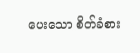ပေးသော စိတ်ခံစား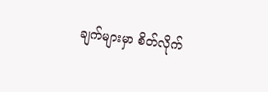ချက်များမှာ စိတ်လိုက်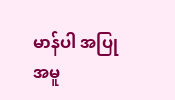မာန်ပါ အပြုအမူ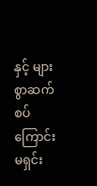နှင့် များစွာဆက်စပ်ကြောင်း မရှင်း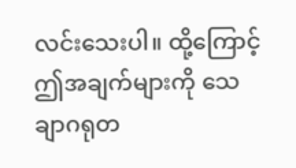လင်းသေးပါ။ ထို့ကြောင့် ဤအချက်များကို သေချာဂရုတ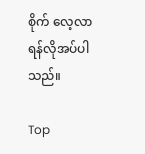စိုက် လေ့လာရန်လိုအပ်ပါသည်။

Top